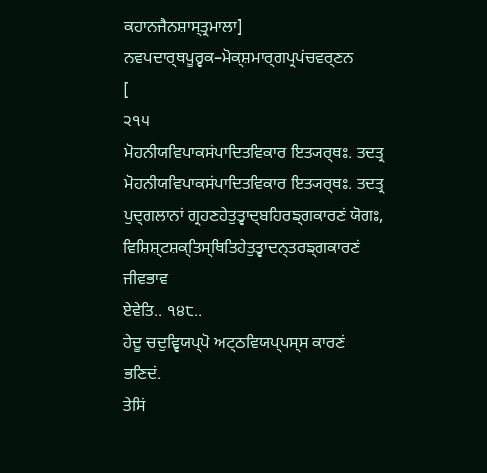ਕਹਾਨਜੈਨਸ਼ਾਸ੍ਤ੍ਰਮਾਲਾ] ਨਵਪਦਾਰ੍ਥਪੂਰ੍ਵਕ–ਮੋਕ੍ਸ਼ਮਾਰ੍ਗਪ੍ਰਪਂਚਵਰ੍ਣਨ
[
੨੧੫
ਮੋਹਨੀਯਵਿਪਾਕਸਂਪਾਦਿਤਵਿਕਾਰ ਇਤ੍ਯਰ੍ਥਃ. ਤਦਤ੍ਰ ਮੋਹਨੀਯਵਿਪਾਕਸਂਪਾਦਿਤਵਿਕਾਰ ਇਤ੍ਯਰ੍ਥਃ. ਤਦਤ੍ਰ
ਪੁਦ੍ਗਲਾਨਾਂ ਗ੍ਰਹਣਹੇਤੁਤ੍ਵਾਦ੍ਬਹਿਰਙ੍ਗਕਾਰਣਂ ਯੋਗਃ, ਵਿਸ਼ਿਸ਼੍ਟਸ਼ਕ੍ਤਿਸ੍ਥਿਤਿਹੇਤੁਤ੍ਵਾਦਨ੍ਤਰਙ੍ਗਕਾਰਣਂ ਜੀਵਭਾਵ
ਏਵੇਤਿ.. ੧੪੮..
ਹੇਦੂ ਚਦੁਵ੍ਵਿਯਪ੍ਪੋ ਅਟ੍ਠਵਿਯਪ੍ਪਸ੍ਸ ਕਾਰਣਂ ਭਣਿਦਂ.
ਤੇਸਿਂ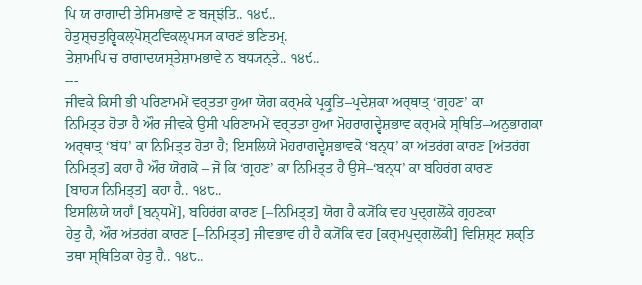ਪਿ ਯ ਰਾਗਾਦੀ ਤੇਸਿਮਭਾਵੇ ਣ ਬਜ੍ਝਂਤਿ.. ੧੪੯..
ਹੇਤੁਸ਼੍ਚਤੁਰ੍ਵਿਕਲ੍ਪੋਸ਼੍ਟਵਿਕਲ੍ਪਸ੍ਯ ਕਾਰਣਂ ਭਣਿਤਮ੍.
ਤੇਸ਼ਾਮਪਿ ਚ ਰਾਗਾਦਯਸ੍ਤੇਸ਼ਾਮਭਾਵੇ ਨ ਬਧ੍ਯਨ੍ਤੇ.. ੧੪੯..
---
ਜੀਵਕੇ ਕਿਸੀ ਭੀ ਪਰਿਣਾਮਮੇਂ ਵਰ੍ਤਤਾ ਹੁਆ ਯੋਗ ਕਰ੍ਮਕੇ ਪ੍ਰਕ੍ਰੁਤਿ–ਪ੍ਰਦੇਸ਼ਕਾ ਅਰ੍ਥਾਤ੍ ‘ਗ੍ਰਹਣ’ ਕਾ
ਨਿਮਿਤ੍ਤ ਹੋਤਾ ਹੈ ਔਰ ਜੀਵਕੇ ਉਸੀ ਪਰਿਣਾਮਮੇਂ ਵਰ੍ਤਤਾ ਹੁਆ ਮੋਹਰਾਗਦ੍ਵੇਸ਼ਭਾਵ ਕਰ੍ਮਕੇ ਸ੍ਥਿਤਿ–ਅਨੁਭਾਗਕਾ
ਅਰ੍ਥਾਤ੍ ‘ਬਂਧ’ ਕਾ ਨਿਮਿਤ੍ਤ ਹੋਤਾ ਹੈ; ਇਸਲਿਯੇ ਮੋਹਰਾਗਦ੍ਵੇਸ਼ਭਾਵਕੋ ‘ਬਨ੍ਧ’ ਕਾ ਅਂਤਰਂਗ ਕਾਰਣ [ਅਂਤਰਂਗ
ਨਿਮਿਤ੍ਤ] ਕਹਾ ਹੈ ਔਰ ਯੋਗਕੋ – ਜੋ ਕਿ ‘ਗ੍ਰਹਣ’ ਕਾ ਨਿਮਿਤ੍ਤ ਹੈ ਉਸੇ–‘ਬਨ੍ਧ’ ਕਾ ਬਹਿਰਂਗ ਕਾਰਣ
[ਬਾਹ੍ਯ ਨਿਮਿਤ੍ਤ] ਕਹਾ ਹੈ.. ੧੪੮..
ਇਸਲਿਯੇ ਯਹਾਁ [ਬਨ੍ਧਮੇਂ], ਬਹਿਰਂਗ ਕਾਰਣ [–ਨਿਮਿਤ੍ਤ] ਯੋਗ ਹੈ ਕ੍ਯੋਂਕਿ ਵਹ ਪੁਦ੍ਗਲੋਂਕੇ ਗ੍ਰਹਣਕਾ
ਹੇਤੁ ਹੈ, ਔਰ ਅਂਤਰਂਗ ਕਾਰਣ [–ਨਿਮਿਤ੍ਤ] ਜੀਵਭਾਵ ਹੀ ਹੈ ਕ੍ਯੋਂਕਿ ਵਹ [ਕਰ੍ਮਪੁਦ੍ਗਲੋਂਕੀ] ਵਿਸ਼ਿਸ਼੍ਟ ਸ਼ਕ੍ਤਿ
ਤਥਾ ਸ੍ਥਿਤਿਕਾ ਹੇਤੁ ਹੈ.. ੧੪੮..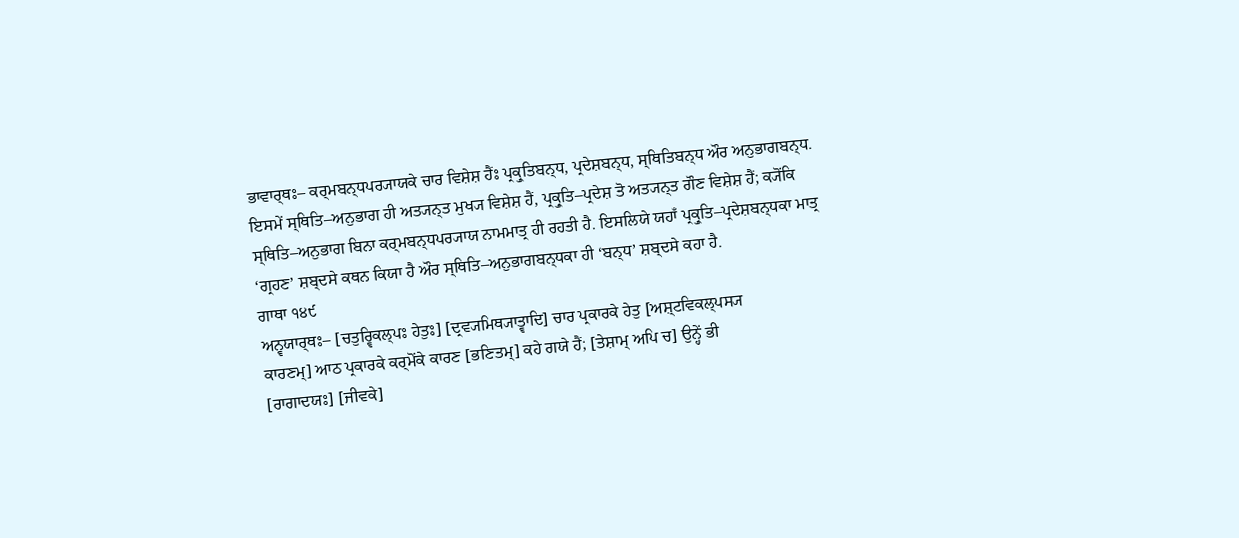ਭਾਵਾਰ੍ਥਃ– ਕਰ੍ਮਬਨ੍ਧਪਰ੍ਯਾਯਕੇ ਚਾਰ ਵਿਸ਼ੇਸ਼ ਹੈਂਃ ਪ੍ਰਕ੍ਰੁਤਿਬਨ੍ਧ, ਪ੍ਰਦੇਸ਼ਬਨ੍ਧ, ਸ੍ਥਿਤਿਬਨ੍ਧ ਔਰ ਅਨੁਭਾਗਬਨ੍ਧ.
ਇਸਮੇਂ ਸ੍ਥਿਤਿ–ਅਨੁਭਾਗ ਹੀ ਅਤ੍ਯਨ੍ਤ ਮੁਖ੍ਯ ਵਿਸ਼ੇਸ਼ ਹੈਂ, ਪ੍ਰਕ੍ਰੁਤਿ–ਪ੍ਰਦੇਸ਼ ਤੋ ਅਤ੍ਯਨ੍ਤ ਗੌਣ ਵਿਸ਼ੇਸ਼ ਹੈਂ; ਕ੍ਯੋਂਕਿ
ਸ੍ਥਿਤਿ–ਅਨੁਭਾਗ ਬਿਨਾ ਕਰ੍ਮਬਨ੍ਧਪਰ੍ਯਾਯ ਨਾਮਮਾਤ੍ਰ ਹੀ ਰਹਤੀ ਹੈ. ਇਸਲਿਯੇ ਯਹਾਁ ਪ੍ਰਕ੍ਰੁਤਿ–ਪ੍ਰਦੇਸ਼ਬਨ੍ਧਕਾ ਮਾਤ੍ਰ
‘ਗ੍ਰਹਣ’ ਸ਼ਬ੍ਦਸੇ ਕਥਨ ਕਿਯਾ ਹੈ ਔਰ ਸ੍ਥਿਤਿ–ਅਨੁਭਾਗਬਨ੍ਧਕਾ ਹੀ ‘ਬਨ੍ਧ’ ਸ਼ਬ੍ਦਸੇ ਕਹਾ ਹੈ.
ਗਾਥਾ ੧੪੯
ਅਨ੍ਵਯਾਰ੍ਥਃ– [ਚਤੁਰ੍ਵਿਕਲ੍ਪਃ ਹੇਤੁਃ] [ਦ੍ਰਵ੍ਯਮਿਥ੍ਯਾਤ੍ਵਾਦਿ] ਚਾਰ ਪ੍ਰਕਾਰਕੇ ਹੇਤੁ [ਅਸ਼੍ਟਵਿਕਲ੍ਪਸ੍ਯ
ਕਾਰਣਮ੍] ਆਠ ਪ੍ਰਕਾਰਕੇ ਕਰ੍ਮੋਂਕੇ ਕਾਰਣ [ਭਣਿਤਮ੍] ਕਹੇ ਗਯੇ ਹੈਂ; [ਤੇਸ਼ਾਮ੍ ਅਪਿ ਚ] ਉਨ੍ਹੇਂ ਭੀ
[ਰਾਗਾਦਯਃ] [ਜੀਵਕੇ]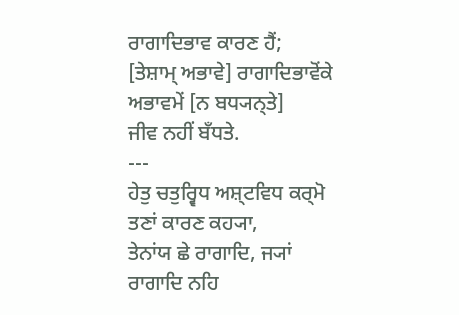ਰਾਗਾਦਿਭਾਵ ਕਾਰਣ ਹੈਂ; [ਤੇਸ਼ਾਮ੍ ਅਭਾਵੇ] ਰਾਗਾਦਿਭਾਵੋਂਕੇ ਅਭਾਵਮੇਂ [ਨ ਬਧ੍ਯਨ੍ਤੇ]
ਜੀਵ ਨਹੀਂ ਬਁਧਤੇ.
---
ਹੇਤੁ ਚਤੁਰ੍ਵਿਧ ਅਸ਼੍ਟਵਿਧ ਕਰ੍ਮੋ ਤਣਾਂ ਕਾਰਣ ਕਹ੍ਯਾ,
ਤੇਨਾਂਯ ਛੇ ਰਾਗਾਦਿ, ਜ੍ਯਾਂ ਰਾਗਾਦਿ ਨਹਿ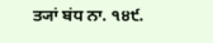ਤ੍ਯਾਂ ਬਂਧ ਨਾ. ੧੪੯.